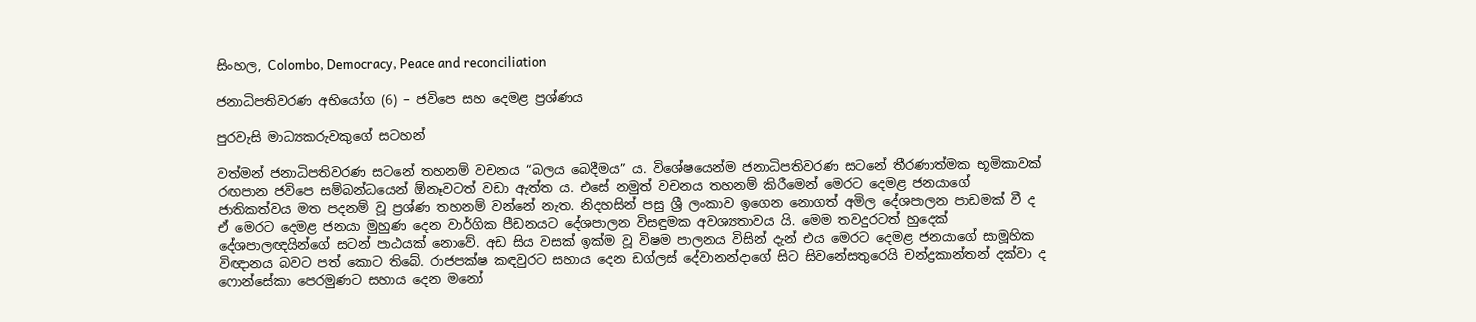සිංහල, Colombo, Democracy, Peace and reconciliation

ජනාධිපතිවරණ අභියෝග (6) – ජවිපෙ සහ දෙමළ ප්‍රශ්ණය

පුරවැසි මාධ්‍යකරුවකුගේ සටහන්

වත්මන් ජනාධිපතිවරණ සටනේ තහනම් වචනය “බලය බෙදීමය” ය. විශේෂයෙන්ම ජනාධිපතිවරණ සටනේ තීරණාත්මක භූමිකාවක් රඟපාන ජවිපෙ සම්බන්ධයෙන් ඕනෑවටත් වඩා ඇත්ත ය. එසේ නමුත් වචනය තහනම් කිරීමෙන් මෙරට දෙමළ ජනයාගේ ජාතිකත්වය මත පදනම් වූ ප්‍රශ්ණ තහනම් වන්නේ නැත. නිදහසින් පසු ශ්‍රී ලංකාව ඉගෙන නොගත් අමිල දේශපාලන පාඩමක් වී ද ඒ මෙරට දෙමළ ජනයා මුහුණ දෙන වාර්ගික පීඩනයට දේශපාලන විසඳුමක අවශ්‍යතාවය යි. මෙම තවදුරටත් හුදෙක් දේශපාලඥයින්ගේ සටන් පාඨයක් නොවේ. අඩ සිය වසක් ඉක්ම වූ විෂම පාලනය විසින් දැන් එය මෙරට දෙමළ ජනයාගේ සාමූහික විඥානය බවට පත් කොට තිබේ. රාජපක්ෂ කඳවුරට සහාය දෙන ඩග්ලස් දේවානන්දාගේ සිට සිවනේසතුරෙයි චන්ද්‍රකාන්තන් දක්වා ද ෆොන්සේකා පෙරමුණට සහාය දෙන මනෝ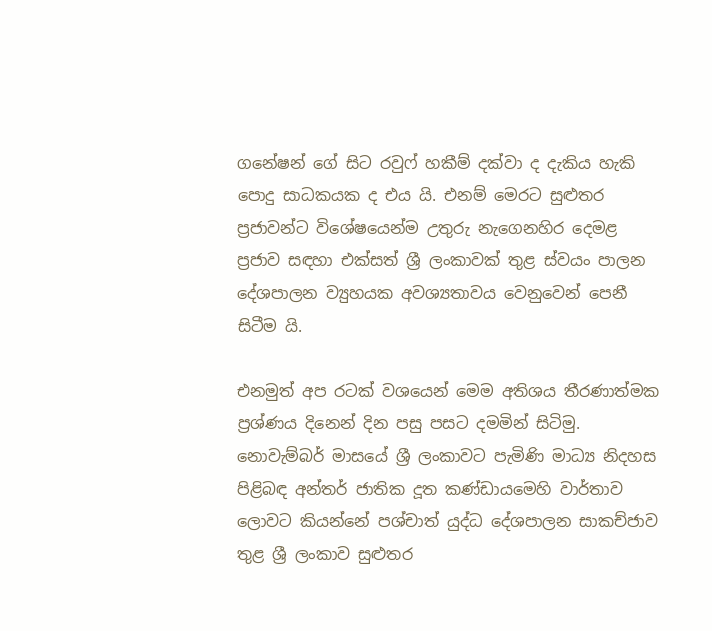ගනේෂන් ගේ සිට රවුෆ් හකීම් දක්වා ද දැකිය හැකි පොදු සාධකයක ද එය යි. එනම් මෙරට සුළුතර ප්‍රජාවන්ට විශේෂයෙන්ම උතුරු නැගෙනහිර දෙමළ ප්‍රජාව සඳහා එක්සත් ශ්‍රී ලංකාවක් තුළ ස්වයං පාලන දේශපාලන ව්‍යුහයක අවශ්‍යතාවය වෙනුවෙන් පෙනී සිටීම යි.

එනමුත් අප රටක් වශයෙන් මෙම අතිශය තීරණාත්මක ප්‍රශ්ණය දිනෙන් දින පසු පසට දමමින් සිටිමු. නොවැම්බර් මාසයේ ශ්‍රී ලංකාවට පැමිණි මාධ්‍ය නිදහස පිළිබඳ අන්තර් ජාතික දූත කණ්ඩායමෙහි වාර්තාව ලොවට කියන්නේ පශ්චාත් යුද්ධ දේශපාලන සාකච්ජාව තුළ ශ්‍රී ලංකාව සුළුතර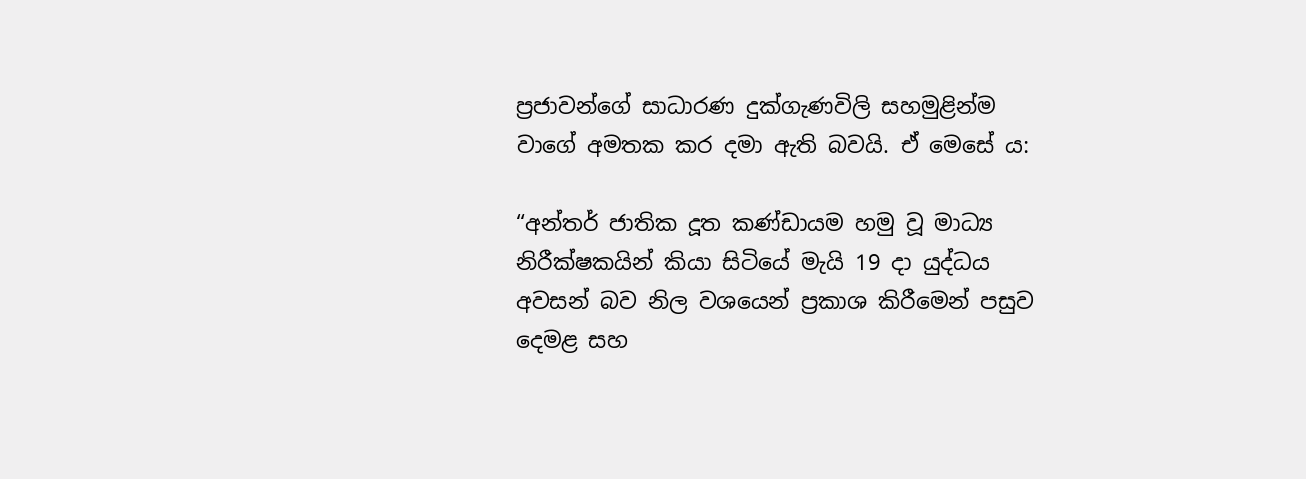ප්‍රජාවන්ගේ සාධාරණ දුක්ගැණවිලි සහමුළින්ම වාගේ අමතක කර දමා ඇති බවයි. ඒ මෙසේ ය:

“අන්තර් ජාතික දූත කණ්ඩායම හමු වූ මාධ්‍ය නිරීක්ෂකයින් කියා සිටියේ මැයි 19 දා යුද්ධය අවසන් බව නිල වශයෙන් ප්‍රකාශ කිරීමෙන් පසුව දෙමළ සහ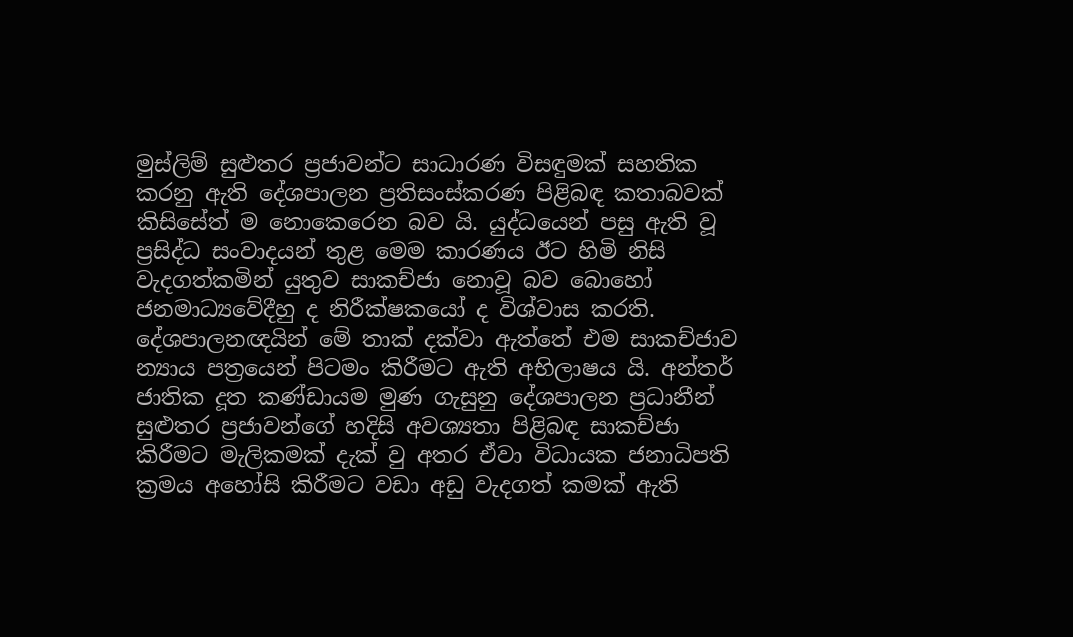මුස්ලිම් සුළුතර ප්‍රජාවන්ට සාධාරණ විසඳුමක් සහතික කරනු ඇති දේශපාලන ප්‍රතිසංස්කරණ පිළිබඳ කතාබවක් කිසිසේත් ම නොකෙරෙන බව යි. යුද්ධයෙන් පසු ඇති වූ ප්‍රසිද්ධ සංවාදයන් තුළ මෙම කාරණය ඊට හිමි නිසි වැදගත්කමින් යුතුව සාකච්ජා නොවූ බව බොහෝ ජනමාධ්‍යවේදීහු ද නිරීක්ෂකයෝ ද විශ්වාස කරති. දේශපාලනඥයින් මේ තාක් දක්වා ඇත්තේ එම සාකච්ජාව න්‍යාය පත්‍රයෙන් පිටමං කිරීමට ඇති අභිලාෂය යි. අන්තර් ජාතික දූත කණ්ඩායම මුණ ගැසුනු දේශපාලන ප්‍රධානීන් සුළුතර ප්‍රජාවන්ගේ හදිසි අවශ්‍යතා පිළිබඳ සාකච්ජා කිරීමට මැලිකමක් දැක් වු අතර ඒවා විධායක ජනාධිපති ක්‍රමය අහෝසි කිරීමට වඩා අඩු වැදගත් කමක් ඇති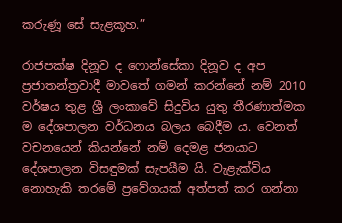කරුණූ සේ සැළකූහ.”

රාජපක්ෂ දිනූව ද ෆොන්සේකා දිනූව ද අප ප්‍රජාතන්ත්‍රවාදී මාවතේ ගමන් කරන්නේ නම් 2010 වර්ෂය තුළ ශ්‍රී ලංකාවේ සිදුවිය යුතු තීරණාත්මක ම දේශපාලන වර්ධනය බලය බෙදීම ය. වෙනත් වචනයෙන් කියන්නේ නම් දෙමළ ජනයාට දේශපාලන විසඳුමක් සැපයීම යි. වැළැක්විය නොහැකි තරමේ ප්‍රවේගයක් අත්පත් කර ගන්නා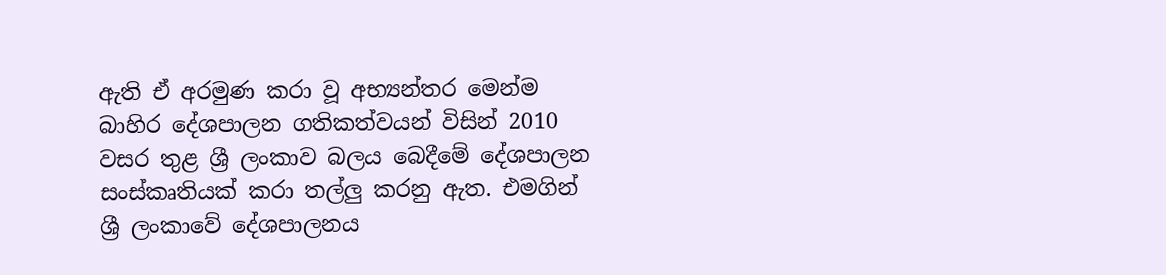ඇති ඒ අරමුණ කරා වූ අභ්‍යන්තර මෙන්ම බාහිර දේශපාලන ගතිකත්වයන් විසින් 2010 වසර තුළ ශ්‍රී ලංකාව බලය බෙදීමේ දේශපාලන සංස්කෘතියක් කරා තල්ලු කරනු ඇත. එමගින් ශ්‍රී ලංකාවේ දේශපාලනය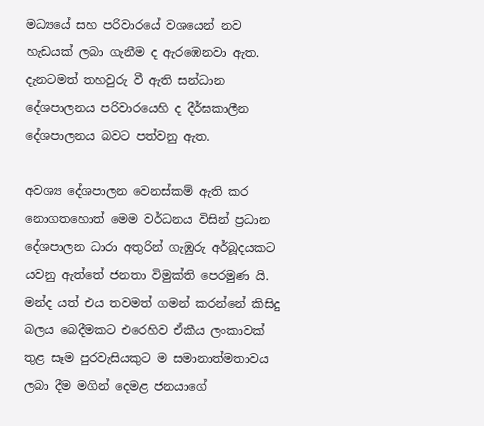මධ්‍යයේ සහ පරිවාරයේ වශයෙන් නව හැඩයක් ලබා ගැනීම ද ඇරඹෙනවා ඇත. දැනටමත් තහවුරු වී ඇති සන්ධාන දේශපාලනය පරිවාරයෙහි ද දීර්ඝකාලීන දේශපාලනය බවට පත්වනු ඇත.

අවශ්‍ය දේශපාලන වෙනස්කම් ඇති කර නොගතහොත් මෙම වර්ධනය විසින් ප්‍රධාන දේශපාලන ධාරා අතුරින් ගැඹුරු අර්බූදයකට යවනු ඇත්තේ ජනතා විමුක්ති පෙරමුණ යි. මන්ද යත් එය තවමත් ගමන් කරන්නේ කිසිදු බලය බෙදීමකට එරෙහිව ඒකීය ලංකාවක් තුළ සෑම පුරවැසියකුට ම සමානාත්මතාවය ලබා දීම මගින් දෙමළ ජනයාගේ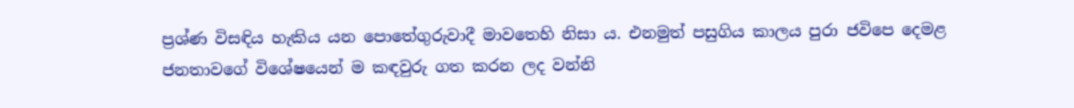ප්‍රශ්ණ විසඳිය හැකිය යන පොතේගුරුවාදී මාවතෙහි නිසා ය. එනමුත් පසුගිය කාලය පුරා ජවිපෙ දෙමළ ජනතාවගේ විශේෂයෙන් ම කඳවුරු ගත කරන ලද වන්නි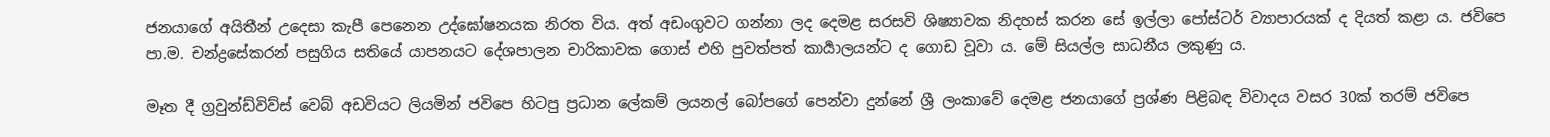ජනයාගේ අයිතීන් උදෙසා කැපී පෙනෙන උද්ඝෝෂනයක නිරත විය. අත් අඩංගුවට ගන්නා ලද දෙමළ සරසවි ශිෂ්‍යාවක නිදහස් කරන සේ ඉල්ලා පෝස්ටර් ව්‍යාපාරයක් ද දියත් කළා ය. ජවිපෙ පා.ම. චන්ද්‍රසේකරන් පසුගිය සතියේ යාපනයට දේශපාලන චාරිකාවක ගොස් එහි පුවත්පත් කාර්‍යාලයන්ට ද ගොඩ වූවා ය. මේ සියල්ල සාධනීය ලකුණු ය.

මෑත දී ග්‍රවුන්ඩ්විව්ස් වෙබ් අඩවියට ලියමින් ජවිපෙ හිටපු ප්‍රධාන ලේකම් ලයනල් බෝපගේ පෙන්වා දුන්නේ ශ්‍රී ලංකාවේ දෙමළ ජනයාගේ ප්‍රශ්ණ පිළිබඳ විවාදය වසර 30ක් තරම් ජවිපෙ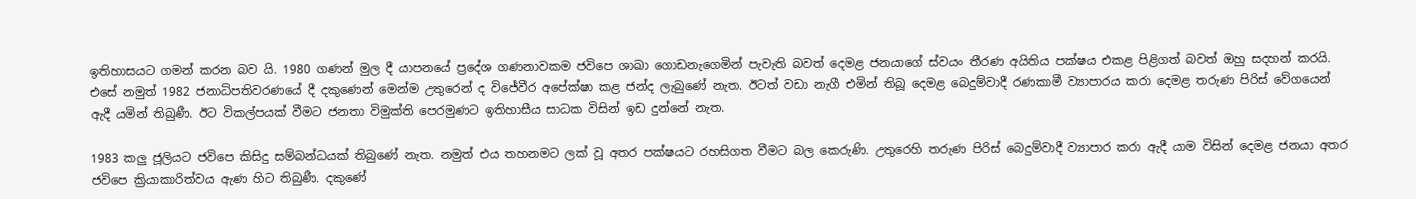ඉතිහාසයට ගමන් කරන බව යි. 1980 ගණන් මුල දී යාපනයේ ප්‍රදේශ ගණනාවකම ජවිපෙ ශාඛා ගොඩනැගෙමින් පැවැති බවත් දෙමළ ජනයාගේ ස්වයං තීරණ අයිතිය පක්ෂය එකළ පිළිගත් බවත් ඔහු සදහන් කරයි. එසේ නමුත් 1982 ජනාධිපතිවරණයේ දී දකුණෙන් මෙන්ම උතුරෙන් ද විජේවීර අපේක්ෂා කළ ජන්ද ලැබුණේ නැත. ඊටත් වඩා නැගී එමින් තිබූ දෙමළ බෙදුම්වාදී රණකාමී ව්‍යාපාරය කරා දෙමළ තරුණ පිරිස් වේගයෙන් ඇදී යමින් තිබුණී. ඊට විකල්පයක් වීමට ජනතා විමුක්ති පෙරමුණට ඉතිහාසීය සාධක විසින් ඉඩ දුන්නේ නැත.

1983 කලු ජූලියට ජවිපෙ කිසිදු සම්බන්ධයක් තිබුණේ නැත. නමුත් එය තහනමට ලක් වූ අතර පක්ෂයට රහසිගත වීමට බල කෙරුණි. උතුරෙහි තරුණ පිරිස් බෙදුම්වාදී ව්‍යාපාර කරා ඇදී යාම විසින් දෙමළ ජනයා අතර ජවිපෙ ක්‍රියාකාරිත්වය ඇණ හිට තිබුණී. දකුණේ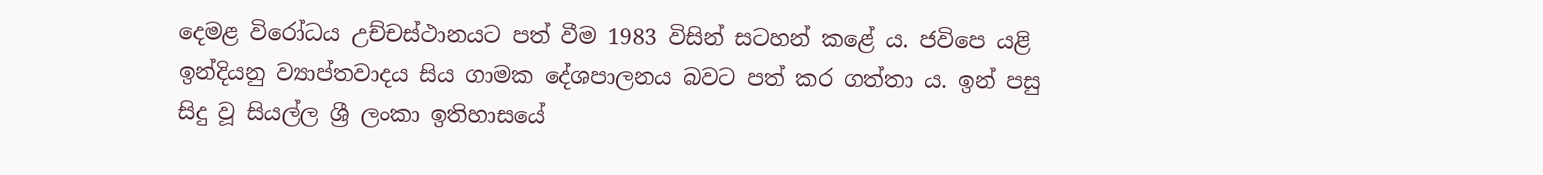දෙමළ විරෝධය උච්චස්ථානයට පත් වීම 1983 විසින් සටහන් කළේ ය. ජවිපෙ යළි ඉන්දියනු ව්‍යාප්තවාදය සිය ගාමක දේශපාලනය බවට පත් කර ගත්තා ය. ඉන් පසු සිදු වූ සියල්ල ශ්‍රී ලංකා ඉතිහාසයේ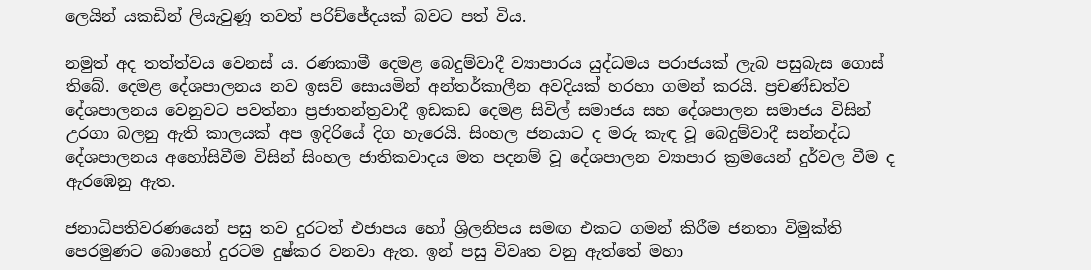ලෙයින් යකඩින් ලියැවුණූ තවත් පරිච්ජේදයක් බවට පත් විය.

නමුත් අද තත්ත්වය වෙනස් ය. රණකාමී දෙමළ බෙදුම්වාදී ව්‍යාපාරය යුද්ධමය පරාජයක් ලැබ පසුබැස ගොස් තිබේ. දෙමළ දේශපාලනය නව ඉසව් සොයමින් අන්තර්කාලීන අවදියක් හරහා ගමන් කරයි. ප්‍රචණ්ඩත්ව දේශපාලනය වෙනුවට පවත්නා ප්‍රජාතන්ත්‍රවාදී ඉඩකඩ දෙමළ සිවිල් සමාජය සහ දේශපාලන සමාජය විසින් උරගා බලනු ඇති කාලයක් අප ඉදිරියේ දිග හැරෙයි. සිංහල ජනයාට ද මරු කැඳ වූ බෙදුම්වාදී සන්නද්ධ දේශපාලනය අහෝසිවීම විසින් සිංහල ජාතිකවාදය මත පදනම් වූ දේශපාලන ව්‍යාපාර ක්‍රමයෙන් දුර්වල වීම ද ඇරඹෙනු ඇත.

ජනාධිපතිවරණයෙන් පසු තව දුරටත් එජාපය හෝ ශ්‍රිලනිපය සමඟ එකට ගමන් කිරීම ජනතා විමුක්ති පෙරමුණට බොහෝ දුරටම දුෂ්කර වනවා ඇත. ඉන් පසු විවෘත වනු ඇත්තේ මහා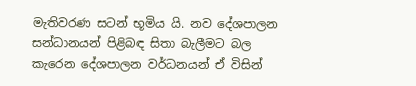මැතිවරණ සටන් භූමිය යි. නව දේශපාලන සන්ධානයන් පිළිබඳ සිතා බැලීමට බල කැරෙන දේශපාලන වර්ධනයන් ඒ විසින්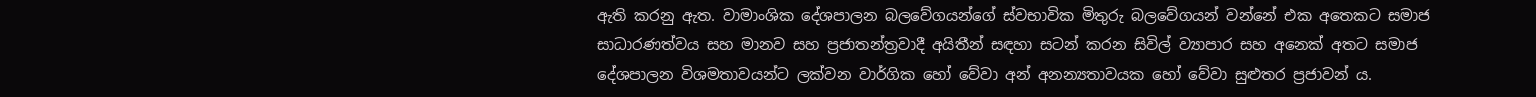ඇති කරනු ඇත. වාමාංශික දේශපාලන බලවේගයන්ගේ ස්වභාවික මිතුරු බලවේගයන් වන්නේ එක අතෙකට සමාජ සාධාරණත්වය සහ මානව සහ ප්‍රජාතන්ත්‍රවාදී අයිතීන් සඳහා සටන් කරන සිවිල් ව්‍යාපාර සහ අනෙක් අතට සමාජ දේශපාලන විශමතාවයන්ට ලක්වන වාර්ගික හෝ වේවා අන් අනන්‍යතාවයක හෝ වේවා සුළුතර ප්‍රජාවන් ය.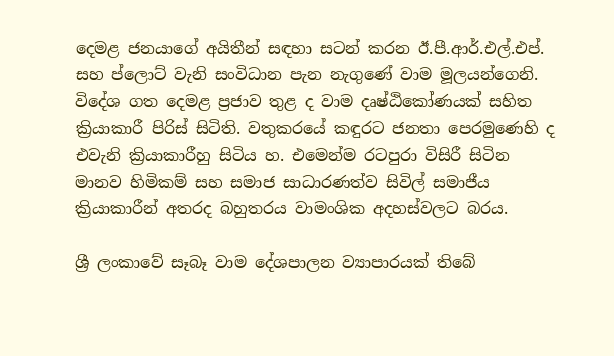දෙමළ ජනයාගේ අයිතීන් සඳහා සටන් කරන ඊ.පී.ආර්.එල්.එප්. සහ ප්ලොට් වැනි සංවිධාන පැන නැගුණේ වාම මූලයන්ගෙනි. විදේශ ගත දෙමළ ප්‍රජාව තුළ ද වාම දෘෂ්ඨිකෝණයක් සහිත ක්‍රියාකාරී පිරිස් සිටිති. වතුකරයේ කඳුරට ජනතා පෙරමුණෙහි ද එවැනි ක්‍රියාකාරීහු සිටිය හ. එමෙන්ම රටපුරා විසිරී සිටින මානව හිමිකම් සහ සමාජ සාධාරණත්ව සිවිල් සමාජීය ක්‍රියාකාරීන් අතරද බහුතරය වාමංශික අදහස්වලට බරය.

ශ්‍රී ලංකාවේ සෑබෑ වාම දේශපාලන ව්‍යාපාරයක් තිබේ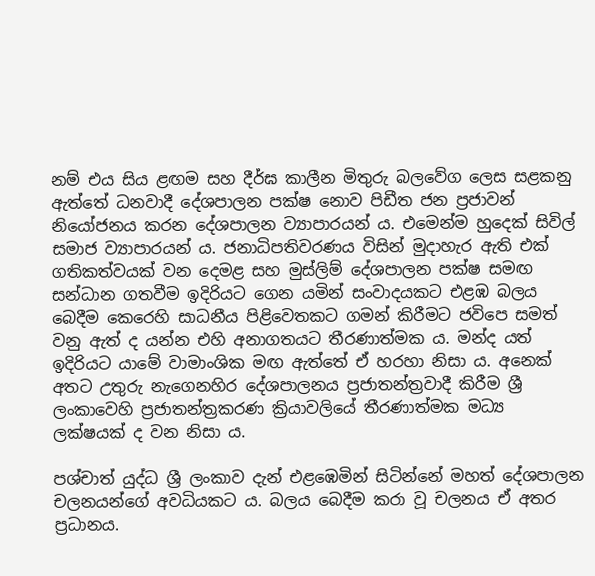නම් එය සිය ළඟම සහ දීර්ඝ කාලීන මිතුරු බලවේග ලෙස සළකනු ඇත්තේ ධනවාදී දේශපාලන පක්ෂ නොව පිඩීත ජන ප්‍රජාවන් නියෝජනය කරන දේශපාලන ව්‍යාපාරයන් ය. එමෙන්ම හුදෙක් සිවිල් සමාජ ව්‍යාපාරයන් ය. ජනාධිපතිවරණය විසින් මුදාහැර ඇති එක් ගතිකත්වයක් වන දෙමළ සහ මුස්ලිම් දේශපාලන පක්ෂ සමඟ සන්ධාන ගතවීම ඉදිරියට ගෙන යමින් සංවාදයකට එළඹ බලය බෙදීම කෙරෙහි සාධනීය පිළිවෙතකට ගමන් කිරීමට ජවිපෙ සමත් වනු ඇත් ද යන්න එහි අනාගතයට තීරණාත්මක ය. මන්ද යත් ඉදිරියට යාමේ වාමාංශික මඟ ඇත්තේ ඒ හරහා නිසා ය. අනෙක් අතට උතුරු නැගෙනහිර දේශපාලනය ප්‍රජාතන්ත්‍රවාදී කිරීම ශ්‍රී ලංකාවෙහි ප්‍රජාතන්ත්‍රකරණ ක්‍රියාවලියේ තීරණාත්මක මධ්‍ය ලක්ෂයක් ද වන නිසා ය.

පශ්චාත් යුද්ධ ශ්‍රී ලංකාව දැන් එළඹෙමින් සිටින්නේ මහත් දේශපාලන චලනයන්ගේ අවධියකට ය. බලය බෙදීම කරා වූ චලනය ඒ අතර ප්‍රධානය.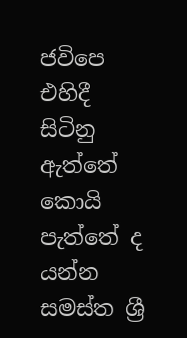ජවිපෙ එහිදී සිටිනු ඇත්තේ කොයි පැත්තේ ද යන්න සමස්ත ශ්‍රී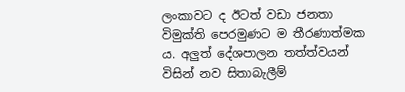ලංකාවට ද ඊටත් වඩා ජනතා විමුක්ති පෙරමුණට ම තීරණාත්මක ය. අලුත් දේශපාලන තත්ත්වයන් විසින් නව සිතාබැලීම්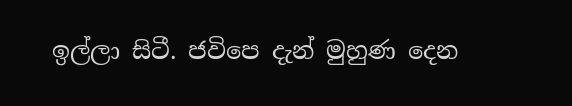ඉල්ලා සිටී. ජවිපෙ දැන් මුහුණ දෙන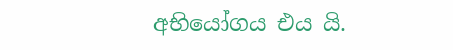අභියෝගය එය යි.